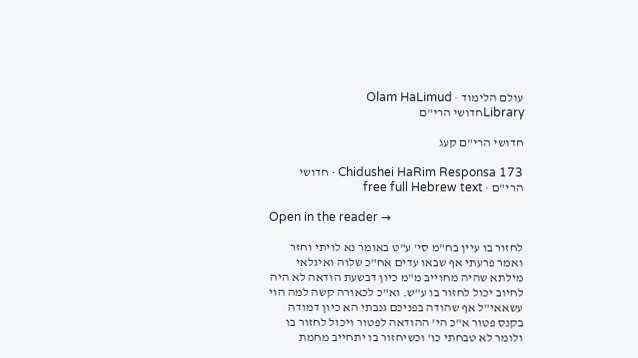עולם הלימוד · Olam HaLimud
Libraryחדושי הרי"ם

חדושי הרי"ם קעג

Chidushei HaRim Responsa 173 · חדושי הרי"ם · free full Hebrew text

Open in the reader →

לחזור בו עיין בח"מ סי' ע"ט באומר נא לויתי וחזר ואמר פרעתי אף שבאו עדים אח"כ שלוה ואיגלאי מילתא שהיה מחוייב מ"מ כיון דבשעת הודאה לא היה לחיוב יכול לחזור בו ע"ש. וא"כ לכאורה קשה למה הוי עשאאי"ל אף שהודה בפניכם גנבתי הא כיון דמודה בקנס פטור א"כ הי' ההודאה לפטור ויכול לחזור בו ולומר לא טבחתי כו' וכשיחזור בו יתחייב מחמת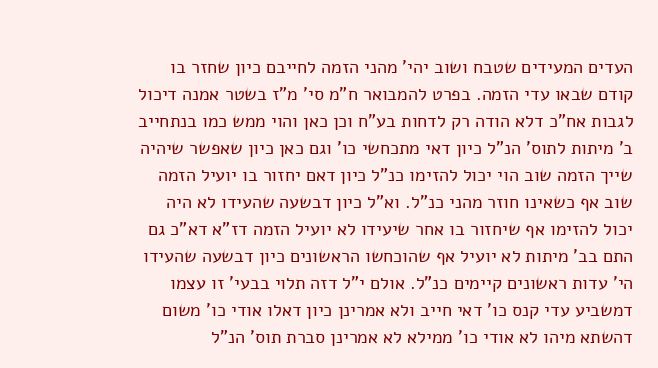העדים המעידים שטבח ושוב יהי' מהני הזמה לחייבם כיון שחזר בו קודם שבאו עדי הזמה. בפרט להמבואר ח"מ סי' מ"ז בשטר אמנה דיכול לגבות אח"כ דלא הודה רק לדחות בע"ח וכן כאן והוי ממש כמו בנתחייב ב' מיתות לתוס' הנ"ל כיון דאי מתכחשי כו' וגם כאן כיון שאפשר שיהיה שייך הזמה שוב הוי יכול להזימו כנ"ל כיון דאם יחזור בו יועיל הזמה שוב אף כשאינו חוזר מהני כנ"ל. וא"ל כיון דבשעה שהעידו לא היה יכול להזימו אף שיחזור בו אחר שיעידו לא יועיל הזמה דז"א דא"כ גם התם בב' מיתות לא יועיל אף שהוכחשו הראשונים כיון דבשעה שהעידו הי' עדות ראשונים קיימים כנ"ל. אולם י"ל דזה תלוי בבעי' זו עצמו דמשביע עדי קנס כו' דאי חייב ולא אמרינן כיון דאלו אודי כו' משום דהשתא מיהו לא אודי כו' ממילא לא אמרינן סברת תוס' הנ"ל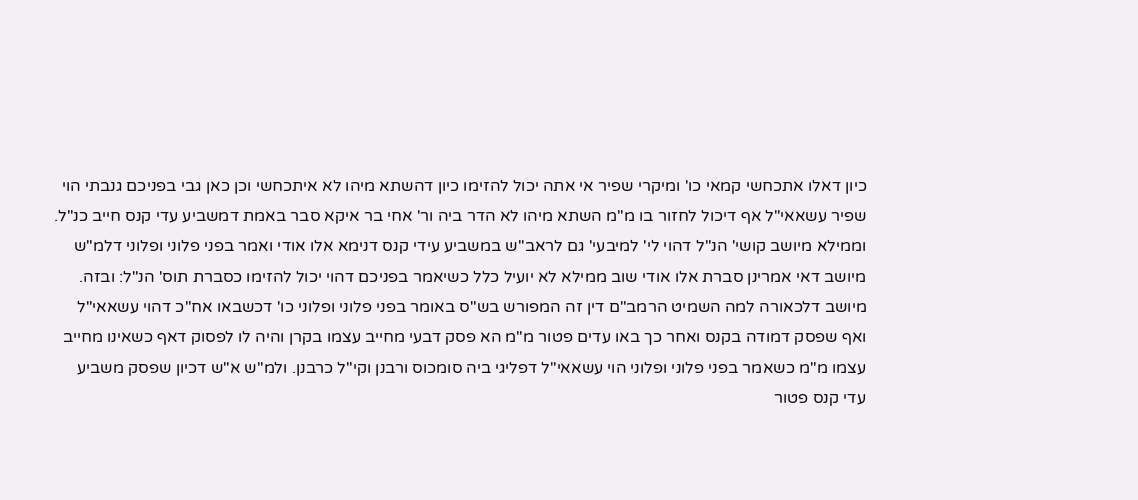כיון דאלו אתכחשי קמאי כו' ומיקרי שפיר אי אתה יכול להזימו כיון דהשתא מיהו לא איתכחשי וכן כאן גבי בפניכם גנבתי הוי שפיר עשאאי"ל אף דיכול לחזור בו מ"מ השתא מיהו לא הדר ביה ור' אחי בר איקא סבר באמת דמשביע עדי קנס חייב כנ"ל. וממילא מיושב קושי' הנ"ל דהוי לי' למיבעי' גם לראב"ש במשביע עידי קנס דנימא אלו אודי ואמר בפני פלוני ופלוני דלמ"ש מיושב דאי אמרינן סברת אלו אודי שוב ממילא לא יועיל כלל כשיאמר בפניכם דהוי יכול להזימו כסברת תוס' הנ"ל: ובזה. מיושב דלכאורה למה השמיט הרמב"ם דין זה המפורש בש"ס באומר בפני פלוני ופלוני כו' דכשבאו אח"כ דהוי עשאאי"ל ואף שפסק דמודה בקנס ואחר כך באו עדים פטור מ"מ הא פסק דבעי מחייב עצמו בקרן והיה לו לפסוק דאף כשאינו מחייב עצמו מ"מ כשאמר בפני פלוני ופלוני הוי עשאאי"ל דפליגי ביה סומכוס ורבנן וקי"ל כרבנן. ולמ"ש א"ש דכיון שפסק משביע עדי קנס פטור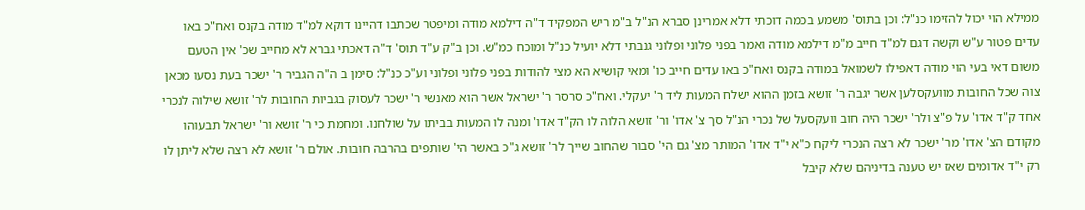ממילא הוי יכול להזימו כנ"ל: וכן בתוס' משמע בכמה דוכתי דלא אמרינן סברא הנ"ל ב"מ ריש המפקיד ד"ה דילמא מודה ומיפטר שכתבו דהיינו דוקא למ"ד מודה בקנס ואח"כ באו עדים פטור ע"ש וקשה דגם למ"ד חייב מ"מ דילמא מודה ואמר בפני פלוני ופלוני גנבתי דלא יועיל כנ"ל ומוכח כמ"ש. וכן ב"ק ע"ד תוס' ד"ה דאכתי גברא לא מחייב שכ' אין הטעם משום דאי בעי הוי מודה דאפילו לשמואל במודה בקנס ואח"כ באו עדים חייב כו' ומאי קושיא הא מצי להודות בפני פלוני ופלוני וע"כ כנ"ל: סימן ב ה"ה הגביר ר' ישכר בעת נסעו מכאן צוה שכל החובות מוועקסלען אשר יגבה ר' זושא בזמן ההוא ישלח המעות ליד ר' יעקלי. ואח"כ סרסר ר' ישראל אשר הוא מאנשי ר' ישכר לעסוק בגביות החובות לר' זושא שילוה לנכרי אחד ק"ד אדו' על פ"צ ולר' ישכר היה חוב וועקסעל של נכרי הנ"ל סך צ' אדו' ור' זושא הלוה לו הק"ד אדו' ומנה לו המעות בביתו על שולחנו. ומחמת כי ר' זושא ור' ישראל תבעוהו מקודם הצ' אדו' מר' ישכר לא רצה הנכרי ליקח כ"א י"ד אדו' המותר מצ' גם הי' סבור שהחוב שייך לר' זושא ג"כ באשר הי' שותפים בהרבה חובות. אולם ר' זושא לא רצה שלא ליתן לו רק י"ד אדומים שאז יש טענה בדיניהם שלא קיבל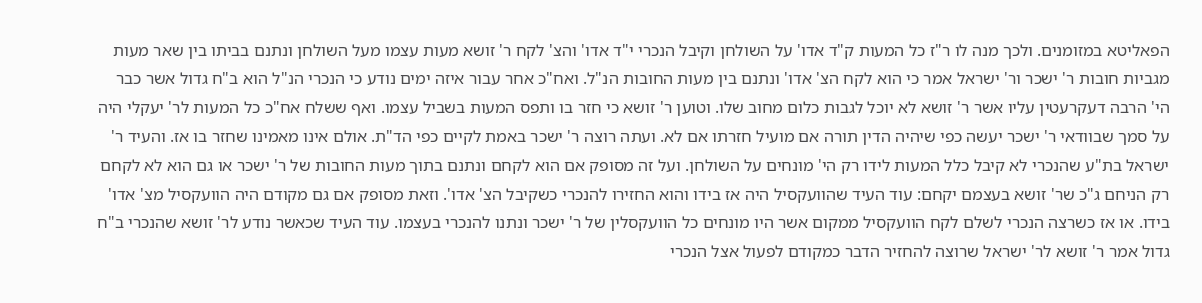הפאליטא במזומנים. ולכך מנה לו ר"ז כל המעות ק"ד אדו' על השולחן וקיבל הנכרי י"ד אדו' והצ' לקח ר' זושא מעות עצמו מעל השולחן ונתנם בביתו בין שאר מעות מגביות חובות ר' ישכר ור' ישראל אמר כי הוא לקח הצ' אדו' ונתנם בין מעות החובות הנ"ל. ואח"כ אחר עבור איזה ימים נודע כי הנכרי הנ"ל הוא ב"ח גדול אשר כבר הי' הרבה דעקרעטין עליו אשר ר' זושא לא יוכל לגבות כלום מחוב שלו. וטוען ר' זושא כי חזר בו ותפס המעות בשביל עצמו. ואף ששלח אח"כ כל המעות לר' יעקלי היה על סמך שבוודאי ר' ישכר יעשה כפי שיהיה הדין תורה אם מועיל חזרתו אם לא. ועתה רוצה ר' ישכר באמת לקיים כפי הד"ת. אולם אינו מאמינו שחזר בו אז. והעיד ר' ישראל בת"ע שהנכרי לא קיבל כלל המעות לידו רק הי' מונחים על השולחן. ועל זה מסופק אם הוא לקחם ונתנם בתוך מעות החובות של ר' ישכר או גם הוא לא לקחם רק הניחם ג"כ שר' זושא בעצמם יקחם: עוד העיד שהוועקסיל היה אז בידו והוא החזירו להנכרי כשקיבל הצ' אדו'. וזאת מסופק אם גם מקודם היה הוועקסיל מצ' אדו' בידו. או אז כשרצה הנכרי לשלם לקח הוועקסיל ממקום אשר היו מונחים כל הוועקסלין של ר' ישכר ונתנו להנכרי בעצמו. עוד העיד שכאשר נודע לר' זושא שהנכרי ב"ח גדול אמר ר' זושא לר' ישראל שרוצה להחזיר הדבר כמקודם לפעול אצל הנכרי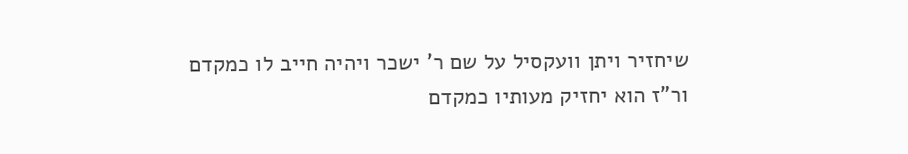שיחזיר ויתן וועקסיל על שם ר' ישכר ויהיה חייב לו כמקדם ור"ז הוא יחזיק מעותיו כמקדם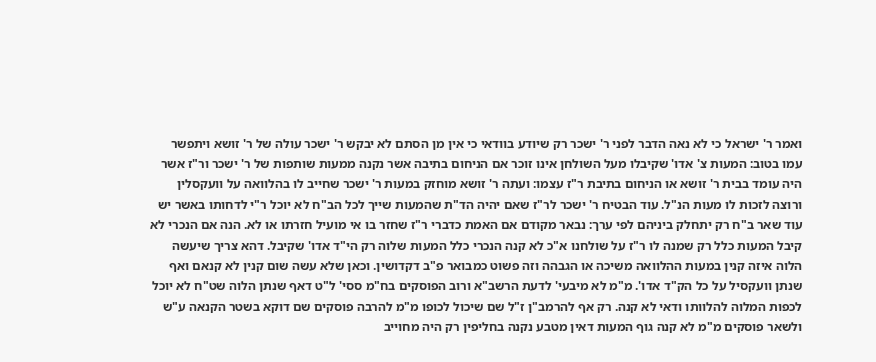ואמר ר' ישראל כי לא נאה הדבר לפני ר' ישכר רק שיודע בוודאי כי אין מן הסתם לא יבקש ר' ישכר עולה של ר' זושא ויתפשר עמו בטוב: המעות צ' אדו' שקיבלו מעל השולחן אינו זוכר אם הניחום בתיבה אשר נקנה ממעות שותפות של ר' ישכר ור"ז אשר היה עומד בבית ר' זושא או הניחום בתיבת ר"ז עצמו: ועתה ר' זושא מוחזק במעות ר' ישכר שחייב לו בהלוואה על וועקסלין ורוצה לזכות לו מעות הנ"ל. עוד הבטיח ר' ישכר לר"ז שאם יהיה הד"ת שהמעות שייך לכל הב"ח לא יוכל ר"י לדחותו באשר יש עוד שאר ב"ח רק יתחלק ביניהם לפי ערך: נבאר מקודם אם האמת כדברי ר"ז שחזר בו אי מועיל חזרתו או לא. הנה אם הנכרי לא קיבל המעות כלל רק שמנה לו ר"ז על שולחנו א"כ לא קנה הנכרי כלל המעות שלוה רק הי"ד אדו' שקיבל. דהא צריך שיעשה הלוה איזה קנין במעות ההלוואה משיכה או הגבהה וזה פשוט כמבואר פ"ב דקדושין. וכאן שלא עשה שום קנין לא קנאם ואף שנתן וועקסיל על כל הק"ד אדו'. מ"מ לא מיבעי' לדעת הרשב"א ורוב הפוסקים בח"מ ססי' ל"ט דאף שנתן הלוה שט"ח לא יוכל לכפות המלוה להלוותו ודאי לא קנה. רק אף להרמב"ן ז"ל שם שיכול לכופו מ"מ להרבה פוסקים שם דוקא בשטר הקנאה ע"ש ולשאר פוסקים מ"מ לא קנה גוף המעות דאין מטבע נקנה בחליפין רק היה מחוייב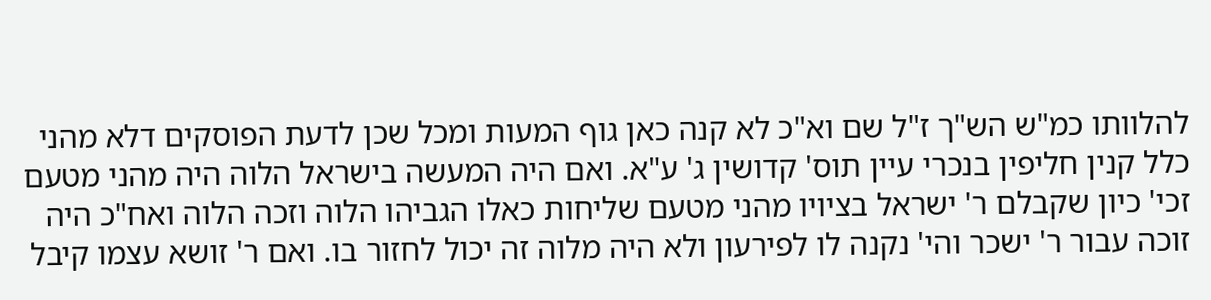להלוותו כמ"ש הש"ך ז"ל שם וא"כ לא קנה כאן גוף המעות ומכל שכן לדעת הפוסקים דלא מהני כלל קנין חליפין בנכרי עיין תוס' קדושין ג' ע"א. ואם היה המעשה בישראל הלוה היה מהני מטעם זכי' כיון שקבלם ר' ישראל בציויו מהני מטעם שליחות כאלו הגביהו הלוה וזכה הלוה ואח"כ היה זוכה עבור ר' ישכר והי' נקנה לו לפירעון ולא היה מלוה זה יכול לחזור בו. ואם ר' זושא עצמו קיבל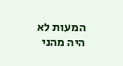המעות לא היה מהני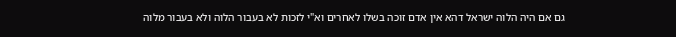גם אם היה הלוה ישראל דהא אין אדם זוכה בשלו לאחרים וא"י לזכות לא בעבור הלוה ולא בעבור מלוה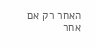האחר רק אם אחר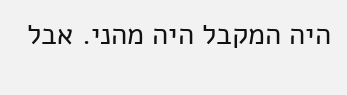היה המקבל היה מהני. אבל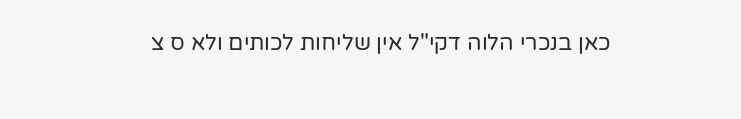כאן בנכרי הלוה דקי"ל אין שליחות לכותים ולא ס צ